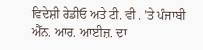ਵਿਦੇਸ਼ੀ ਰੇਡੀਓ ਅਤੇ ਟੀ. ਵੀ . ’ਤੇ ਪੰਜਾਬੀ ਐੱਨ. ਆਰ. ਆਈਜ਼. ਦਾ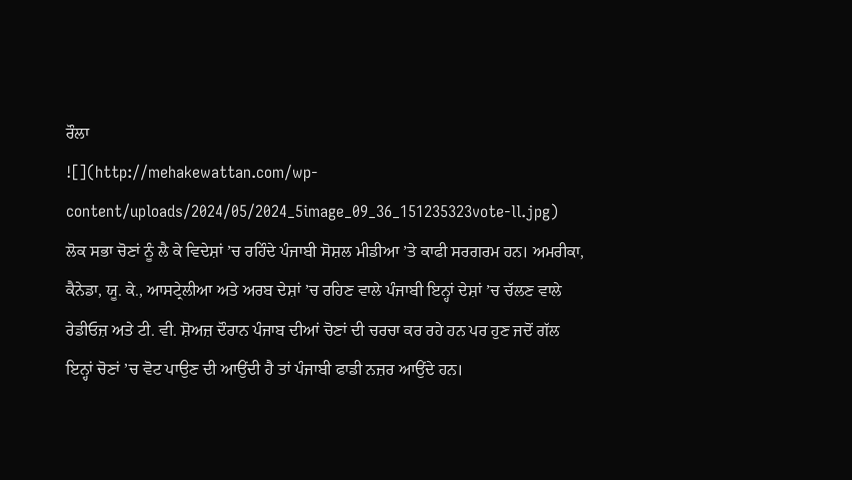ਰੌਲਾ
![](http://mehakewattan.com/wp-content/uploads/2024/05/2024_5image_09_36_151235323vote-ll.jpg)
ਲੋਕ ਸਭਾ ਚੋਣਾਂ ਨੂੰ ਲੈ ਕੇ ਵਿਦੇਸ਼ਾਂ ’ਚ ਰਹਿੰਦੇ ਪੰਜਾਬੀ ਸੋਸ਼ਲ ਮੀਡੀਆ ’ਤੇ ਕਾਫੀ ਸਰਗਰਮ ਹਨ। ਅਮਰੀਕਾ, ਕੈਨੇਡਾ, ਯੂ. ਕੇ., ਆਸਟ੍ਰੇਲੀਆ ਅਤੇ ਅਰਬ ਦੇਸ਼ਾਂ ’ਚ ਰਹਿਣ ਵਾਲੇ ਪੰਜਾਬੀ ਇਨ੍ਹਾਂ ਦੇਸ਼ਾਂ ’ਚ ਚੱਲਣ ਵਾਲੇ ਰੇਡੀਓਜ਼ ਅਤੇ ਟੀ. ਵੀ. ਸ਼ੋਅਜ਼ ਦੌਰਾਨ ਪੰਜਾਬ ਦੀਆਂ ਚੋਣਾਂ ਦੀ ਚਰਚਾ ਕਰ ਰਹੇ ਹਨ ਪਰ ਹੁਣ ਜਦੋਂ ਗੱਲ ਇਨ੍ਹਾਂ ਚੋਣਾਂ ’ਚ ਵੋਟ ਪਾਉਣ ਦੀ ਆਉਂਦੀ ਹੈ ਤਾਂ ਪੰਜਾਬੀ ਫਾਡੀ ਨਜ਼ਰ ਆਉਂਦੇ ਹਨ।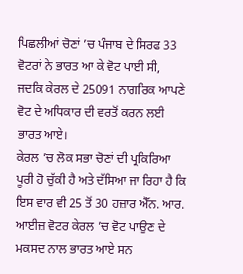ਪਿਛਲੀਆਂ ਚੋਣਾਂ ’ਚ ਪੰਜਾਬ ਦੇ ਸਿਰਫ 33 ਵੋਟਰਾਂ ਨੇ ਭਾਰਤ ਆ ਕੇ ਵੋਟ ਪਾਈ ਸੀ, ਜਦਕਿ ਕੇਰਲ ਦੇ 25091 ਨਾਗਰਿਕ ਆਪਣੇ ਵੋਟ ਦੇ ਅਧਿਕਾਰ ਦੀ ਵਰਤੋਂ ਕਰਨ ਲਈ ਭਾਰਤ ਆਏ।
ਕੇਰਲ ’ਚ ਲੋਕ ਸਭਾ ਚੋਣਾਂ ਦੀ ਪ੍ਰਕਿਰਿਆ ਪੂਰੀ ਹੋ ਚੁੱਕੀ ਹੈ ਅਤੇ ਦੱਸਿਆ ਜਾ ਰਿਹਾ ਹੈ ਕਿ ਇਸ ਵਾਰ ਵੀ 25 ਤੋਂ 30 ਹਜ਼ਾਰ ਐੱਨ. ਆਰ. ਆਈਜ਼ ਵੋਟਰ ਕੇਰਲ ’ਚ ਵੋਟ ਪਾਉਣ ਦੇ ਮਕਸਦ ਨਾਲ ਭਾਰਤ ਆਏ ਸਨ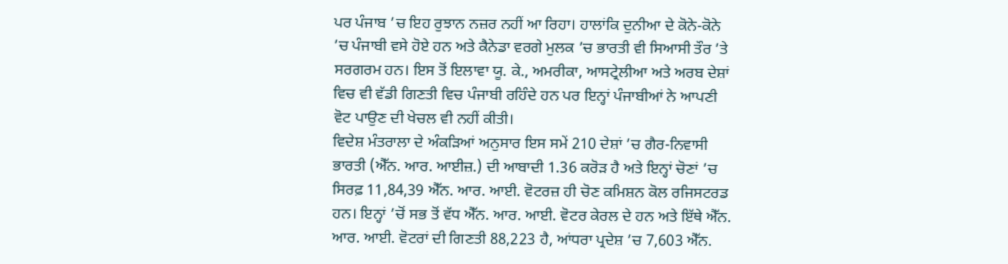ਪਰ ਪੰਜਾਬ ’ਚ ਇਹ ਰੁਝਾਨ ਨਜ਼ਰ ਨਹੀਂ ਆ ਰਿਹਾ। ਹਾਲਾਂਕਿ ਦੁਨੀਆ ਦੇ ਕੋਨੇ-ਕੋਨੇ ’ਚ ਪੰਜਾਬੀ ਵਸੇ ਹੋਏ ਹਨ ਅਤੇ ਕੈਨੇਡਾ ਵਰਗੇ ਮੁਲਕ ’ਚ ਭਾਰਤੀ ਵੀ ਸਿਆਸੀ ਤੌਰ ’ਤੇ ਸਰਗਰਮ ਹਨ। ਇਸ ਤੋਂ ਇਲਾਵਾ ਯੂ. ਕੇ., ਅਮਰੀਕਾ, ਆਸਟ੍ਰੇਲੀਆ ਅਤੇ ਅਰਬ ਦੇਸ਼ਾਂ ਵਿਚ ਵੀ ਵੱਡੀ ਗਿਣਤੀ ਵਿਚ ਪੰਜਾਬੀ ਰਹਿੰਦੇ ਹਨ ਪਰ ਇਨ੍ਹਾਂ ਪੰਜਾਬੀਆਂ ਨੇ ਆਪਣੀ ਵੋਟ ਪਾਉਣ ਦੀ ਖੇਚਲ ਵੀ ਨਹੀਂ ਕੀਤੀ।
ਵਿਦੇਸ਼ ਮੰਤਰਾਲਾ ਦੇ ਅੰਕੜਿਆਂ ਅਨੁਸਾਰ ਇਸ ਸਮੇਂ 210 ਦੇਸ਼ਾਂ ’ਚ ਗੈਰ-ਨਿਵਾਸੀ ਭਾਰਤੀ (ਐੱਨ. ਆਰ. ਆਈਜ਼.) ਦੀ ਆਬਾਦੀ 1.36 ਕਰੋੜ ਹੈ ਅਤੇ ਇਨ੍ਹਾਂ ਚੋਣਾਂ ’ਚ ਸਿਰਫ਼ 11,84,39 ਐੱਨ. ਆਰ. ਆਈ. ਵੋਟਰਜ਼ ਹੀ ਚੋਣ ਕਮਿਸ਼ਨ ਕੋਲ ਰਜਿਸਟਰਡ ਹਨ। ਇਨ੍ਹਾਂ ’ਚੋਂ ਸਭ ਤੋਂ ਵੱਧ ਐੱਨ. ਆਰ. ਆਈ. ਵੋਟਰ ਕੇਰਲ ਦੇ ਹਨ ਅਤੇ ਇੱਥੇ ਐੱਨ. ਆਰ. ਆਈ. ਵੋਟਰਾਂ ਦੀ ਗਿਣਤੀ 88,223 ਹੈ, ਆਂਧਰਾ ਪ੍ਰਦੇਸ਼ ’ਚ 7,603 ਐੱਨ.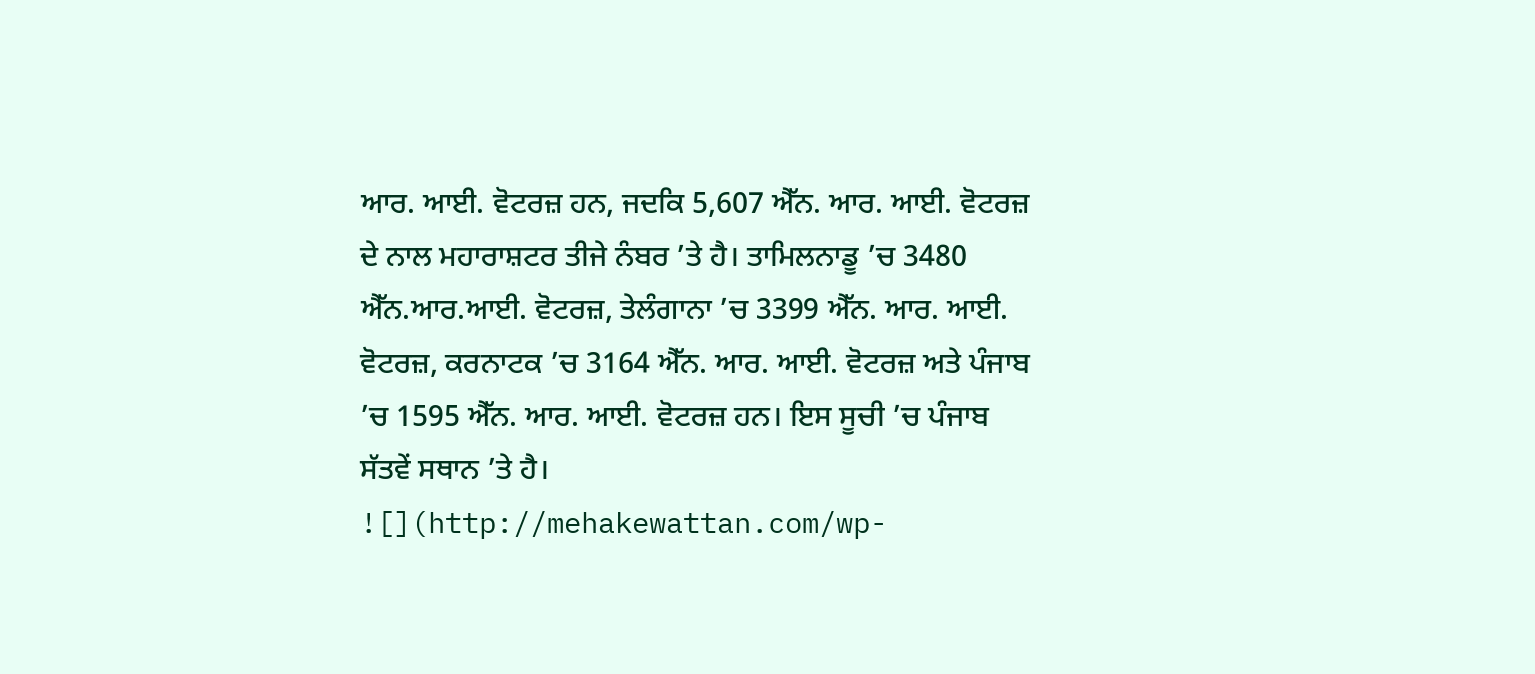ਆਰ. ਆਈ. ਵੋਟਰਜ਼ ਹਨ, ਜਦਕਿ 5,607 ਐੱਨ. ਆਰ. ਆਈ. ਵੋਟਰਜ਼ ਦੇ ਨਾਲ ਮਹਾਰਾਸ਼ਟਰ ਤੀਜੇ ਨੰਬਰ ’ਤੇ ਹੈ। ਤਾਮਿਲਨਾਡੂ ’ਚ 3480 ਐੱਨ.ਆਰ.ਆਈ. ਵੋਟਰਜ਼, ਤੇਲੰਗਾਨਾ ’ਚ 3399 ਐੱਨ. ਆਰ. ਆਈ. ਵੋਟਰਜ਼, ਕਰਨਾਟਕ ’ਚ 3164 ਐੱਨ. ਆਰ. ਆਈ. ਵੋਟਰਜ਼ ਅਤੇ ਪੰਜਾਬ ’ਚ 1595 ਐੱਨ. ਆਰ. ਆਈ. ਵੋਟਰਜ਼ ਹਨ। ਇਸ ਸੂਚੀ ’ਚ ਪੰਜਾਬ ਸੱਤਵੇਂ ਸਥਾਨ ’ਤੇ ਹੈ।
![](http://mehakewattan.com/wp-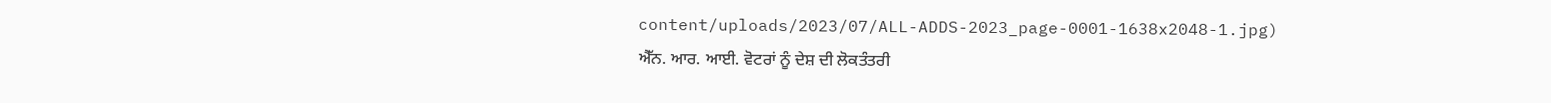content/uploads/2023/07/ALL-ADDS-2023_page-0001-1638x2048-1.jpg)
ਐੱਨ. ਆਰ. ਆਈ. ਵੋਟਰਾਂ ਨੂੰ ਦੇਸ਼ ਦੀ ਲੋਕਤੰਤਰੀ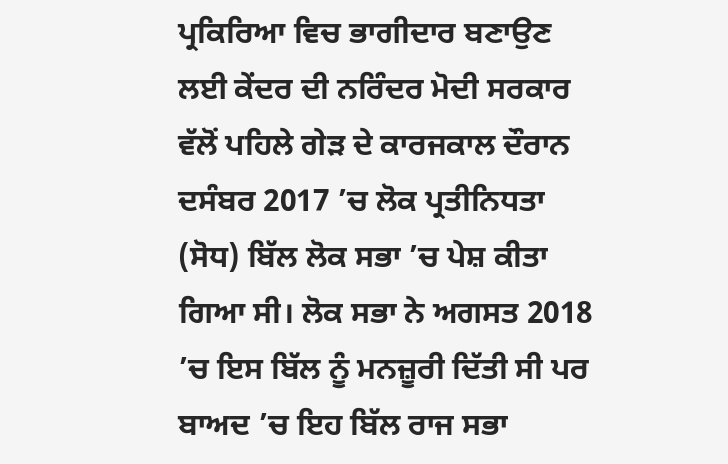ਪ੍ਰਕਿਰਿਆ ਵਿਚ ਭਾਗੀਦਾਰ ਬਣਾਉਣ ਲਈ ਕੇਂਦਰ ਦੀ ਨਰਿੰਦਰ ਮੋਦੀ ਸਰਕਾਰ ਵੱਲੋਂ ਪਹਿਲੇ ਗੇੜ ਦੇ ਕਾਰਜਕਾਲ ਦੌਰਾਨ ਦਸੰਬਰ 2017 ’ਚ ਲੋਕ ਪ੍ਰਤੀਨਿਧਤਾ (ਸੋਧ) ਬਿੱਲ ਲੋਕ ਸਭਾ ’ਚ ਪੇਸ਼ ਕੀਤਾ ਗਿਆ ਸੀ। ਲੋਕ ਸਭਾ ਨੇ ਅਗਸਤ 2018 ’ਚ ਇਸ ਬਿੱਲ ਨੂੰ ਮਨਜ਼ੂਰੀ ਦਿੱਤੀ ਸੀ ਪਰ ਬਾਅਦ ’ਚ ਇਹ ਬਿੱਲ ਰਾਜ ਸਭਾ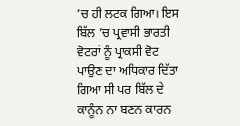’ਚ ਹੀ ਲਟਕ ਗਿਆ। ਇਸ ਬਿੱਲ ’ਚ ਪ੍ਰਵਾਸੀ ਭਾਰਤੀ ਵੋਟਰਾਂ ਨੂੰ ਪ੍ਰਾਕਸੀ ਵੋਟ ਪਾਉਣ ਦਾ ਅਧਿਕਾਰ ਦਿੱਤਾ ਗਿਆ ਸੀ ਪਰ ਬਿੱਲ ਦੇ ਕਾਨੂੰਨ ਨਾ ਬਣਨ ਕਾਰਨ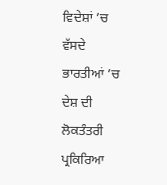ਵਿਦੇਸ਼ਾਂ ’ਚ ਵੱਸਦੇ ਭਾਰਤੀਆਂ ’ਚ ਦੇਸ਼ ਦੀ ਲੋਕਤੰਤਰੀ ਪ੍ਰਕਿਰਿਆ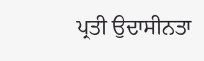ਪ੍ਰਤੀ ਉਦਾਸੀਨਤਾ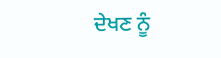ਦੇਖਣ ਨੂੰ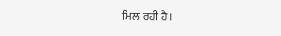ਮਿਲ ਰਹੀ ਹੈ।